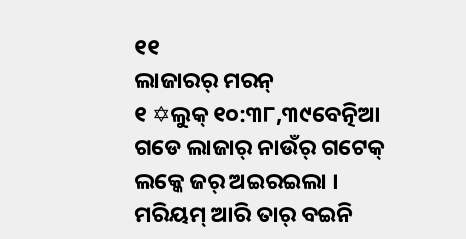୧୧
ଲାଜାରର୍ ମରନ୍
୧ ✡ଲୁକ୍ ୧୦:୩୮,୩୯ବେତ୍ନିଆ ଗଡେ ଲାଜାର୍ ନାଉଁର୍ ଗଟେକ୍ ଲକ୍କେ ଜର୍ ଅଇରଇଲା । ମରିୟମ୍ ଆରି ତାର୍ ବଇନି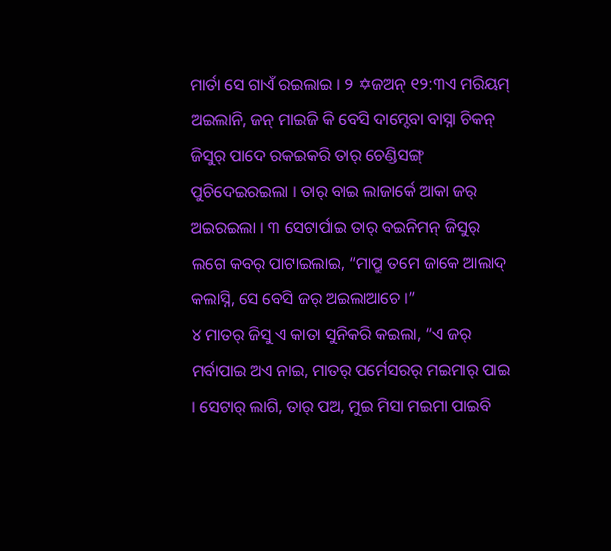ମାର୍ତା ସେ ଗାଏଁ ରଇଲାଇ । ୨ ✡ଜଅନ୍ ୧୨:୩ଏ ମରିୟମ୍ ଅଇଲାନି, ଜନ୍ ମାଇଜି କି ବେସି ଦାମ୍ଦେବା ବାସ୍ନା ଚିକନ୍ ଜିସୁର୍ ପାଦେ ରକଇକରି ତାର୍ ଚେଣ୍ଡିସଙ୍ଗ୍ ପୁଚିଦେଇରଇଲା । ତାର୍ ବାଇ ଲାଜାର୍କେ ଆକା ଜର୍ ଅଇରଇଲା । ୩ ସେଟାର୍ପାଇ ତାର୍ ବଇନିମନ୍ ଜିସୁର୍ ଲଗେ କବର୍ ପାଟାଇଲାଇ, “ମାପ୍ରୁ ତମେ ଜାକେ ଆଲାଦ୍ କଲାସ୍ନି, ସେ ବେସି ଜର୍ ଅଇଲାଆଚେ ।”
୪ ମାତର୍ ଜିସୁ ଏ କାତା ସୁନିକରି କଇଲା, “ଏ ଜର୍ ମର୍ବାପାଇ ଅଏ ନାଇ, ମାତର୍ ପର୍ମେସରର୍ ମଇମାର୍ ପାଇ । ସେଟାର୍ ଲାଗି, ତାର୍ ପଅ, ମୁଇ ମିସା ମଇମା ପାଇବି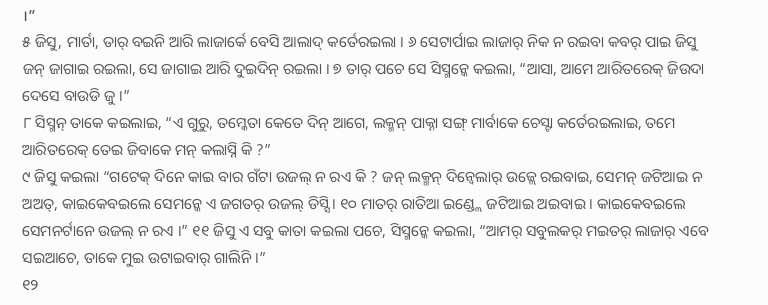।”
୫ ଜିସୁ, ମାର୍ତା, ତାର୍ ବଇନି ଆରି ଲାଜାର୍କେ ବେସି ଆଲାଦ୍ କର୍ତେରଇଲା । ୬ ସେଟାର୍ପାଇ ଲାଜାର୍ ନିକ ନ ରଇବା କବର୍ ପାଇ ଜିସୁ ଜନ୍ ଜାଗାଇ ରଇଲା, ସେ ଜାଗାଇ ଆରି ଦୁଇଦିନ୍ ରଇଲା । ୭ ତାର୍ ପଚେ ସେ ସିସ୍ମନ୍କେ କଇଲା, “ଆସା, ଆମେ ଆରିତରେକ୍ ଜିଉଦା ଦେସେ ବାଉଡି ଜୁ ।”
୮ ସିସ୍ମନ୍ ତାକେ କଇଲାଇ, “ଏ ଗୁରୁ, ତମ୍କେତା କେତେ ଦିନ୍ ଆଗେ, ଲକ୍ମନ୍ ପାକ୍ନା ସଙ୍ଗ୍ ମାର୍ବାକେ ଚେସ୍ଟା କର୍ତେରଇଲାଇ, ତମେ ଆରିତରେକ୍ ତେଇ ଜିବାକେ ମନ୍ କଲାସ୍ନି କି ?”
୯ ଜିସୁ କଇଲା “ଗଟେକ୍ ଦିନେ କାଇ ବାର ଗଁଟା ଉଜଲ୍ ନ ରଏ କି ? ଜନ୍ ଲକ୍ମନ୍ ଦିନ୍ବେଲାର୍ ଉଜ୍ଲେ ରଇବାଇ, ସେମନ୍ ଜଟିଆଇ ନ ଅଅତ୍, କାଇକେବଇଲେ ସେମନ୍କେ ଏ ଜଗତର୍ ଉଜଲ୍ ଡିସ୍ସି । ୧୦ ମାତର୍ ରାତିଆ ଇଣ୍ଡ୍ଲେ ଜଟିଆଇ ଅଇବାଇ । କାଇକେବଇଲେ ସେମନର୍ଟାନେ ଉଜଲ୍ ନ ରଏ ।” ୧୧ ଜିସୁ ଏ ସବୁ କାତା କଇଲା ପଚେ, ସିସ୍ମନ୍କେ କଇଲା, “ଆମର୍ ସବୁଲକର୍ ମଇତର୍ ଲାଜାର୍ ଏବେ ସଇଆଚେ, ତାକେ ମୁଇ ଉଟାଇବାର୍ ଗାଲିନି ।”
୧୨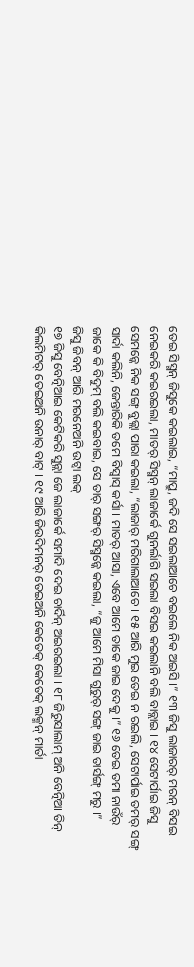ତେଇ ସିସ୍ମନ୍ ଜିସୁକେ କଇଲାଇ, “ମାପ୍ରୁ, ଜଦି ସେ ସଇଲାଆଚେ ବଇଲେ ନିକ ଅଇସି ।” ୧୩ ଜିସୁ ଲାଜାରର୍ ମରନ୍ ବିସଇ ନେଇକରି କଇରଇଲା, ମାତର୍ ସିସ୍ମନ୍ ଲାଜାର୍କେ ଗୁନର୍ଲାଗି ସଇଲା ବିସଇ କଇଲାନି ବଲି ବାବ୍ଲାଇ । ୧୪ ସେଟାର୍ପାଇ ଜିସୁ ସେମନ୍କେ ନିକ ସଙ୍ଗ୍ ବୁଜ୍ଲା ପାରା କଇଲା, “ଲାଜାର୍ ମରିଗାଲାଆଚେ । ୧୫ ଆରି ମୁଇ ତେଇ ନ ରଇଲି, ସେଟାର୍ପାଇ ତମର୍ ସଙ୍ଗ୍ ସାର୍ଦା କଲିନି, ଜେନ୍ତାରିକି ତମେ ବିସ୍ବାସ୍ କର୍ସା । ମାତର୍ ଆସା, ଏବେ ଆମେ ତାକେ ଜାଇ ଦେକୁ ।” ୧୬ ତେଇ ତମା ନାଉଁର୍ ଜାକେ କି ବିଦୁମ୍ ବଲି କଇବାଇ, ସେ ତାର୍ ସଙ୍ଗର୍ ସିସ୍ମନ୍କେ କଇଲା, “ଜୁ ଆମେ ମିସା ଗୁରୁର୍ ସଙ୍ଗ୍ ଜାଇ ତାର୍ସଙ୍ଗ୍ ମରୁ ।”
ଜିସୁ ଜିବନ୍ ଆରି ମରନେଅନି ଉଟ୍ବା ଲକ୍
୧୭ ଜିସୁ ବେତ୍ନିଆଇ କେଟିକରି ସୁନ୍ଲା ଜେ ଲାଜାର୍କେ ସମାଦି ଦେଇ ଚାର୍ଦିନ୍ ଅଇରଇଲା । ୧୮ ଜିରୁସାଲାମ୍ ଅନି ବେତ୍ନିଆ ତିନ୍ କିଲମିଟର୍ ତେଇଅନି ଉନାର୍ ବାଟ୍ । ୧୯ ଆରି ଜିଉଦିମନର୍ ତେଇଅନି କେତେକ୍ କେତେକ୍ ଲକ୍ମନ୍ ମାର୍ତା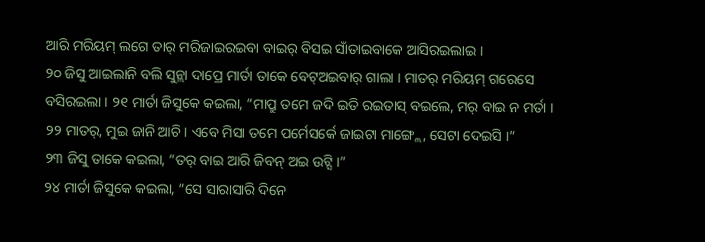ଆରି ମରିୟମ୍ ଲଗେ ତାର୍ ମରିଜାଇରଇବା ବାଇର୍ ବିସଇ ସାଁତାଇବାକେ ଆସିରଇଲାଇ ।
୨୦ ଜିସୁ ଆଇଲାନି ବଲି ସୁନ୍ଲା ଦାପ୍ରେ ମାର୍ତା ତାକେ ବେଟ୍ଅଇବାର୍ ଗାଲା । ମାତର୍ ମରିୟମ୍ ଗରେସେ ବସିରଇଲା । ୨୧ ମାର୍ତା ଜିସୁକେ କଇଲା, “ମାପ୍ରୁ ତମେ ଜଦି ଇତି ରଇତାସ୍ ବଇଲେ, ମର୍ ବାଇ ନ ମର୍ତା । ୨୨ ମାତର୍, ମୁଇ ଜାନି ଆଚି । ଏବେ ମିସା ତମେ ପର୍ମେସର୍କେ ଜାଇଟା ମାଙ୍ଗ୍ଲେ, ସେଟା ଦେଇସି ।”
୨୩ ଜିସୁ ତାକେ କଇଲା, “ତର୍ ବାଇ ଆରି ଜିବନ୍ ଅଇ ଉଟ୍ସି ।”
୨୪ ମାର୍ତା ଜିସୁକେ କଇଲା, “ସେ ସାରାସାରି ଦିନେ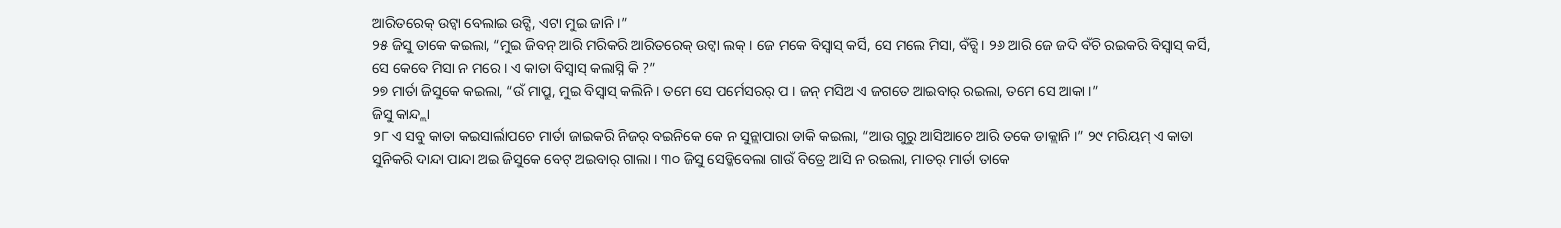ଆରିତରେକ୍ ଉଟ୍ବା ବେଲାଇ ଉଟ୍ସି, ଏଟା ମୁଇ ଜାନି ।”
୨୫ ଜିସୁ ତାକେ କଇଲା, “ମୁଇ ଜିବନ୍ ଆରି ମରିକରି ଆରିତରେକ୍ ଉଟ୍ବା ଲକ୍ । ଜେ ମକେ ବିସ୍ବାସ୍ କର୍ସି, ସେ ମଲେ ମିସା, ବଁଚ୍ସି । ୨୬ ଆରି ଜେ ଜଦି ବଁଚି ରଇକରି ବିସ୍ବାସ୍ କର୍ସି, ସେ କେବେ ମିସା ନ ମରେ । ଏ କାତା ବିସ୍ବାସ୍ କଲାସ୍ନି କି ?”
୨୭ ମାର୍ତା ଜିସୁକେ କଇଲା, “ଉଁ ମାପ୍ରୁ, ମୁଇ ବିସ୍ବାସ୍ କଲିନି । ତମେ ସେ ପର୍ମେସରର୍ ପ । ଜନ୍ ମସିଅ ଏ ଜଗତେ ଆଇବାର୍ ରଇଲା, ତମେ ସେ ଆକା ।”
ଜିସୁ କାନ୍ଦ୍ଲା
୨୮ ଏ ସବୁ କାତା କଇସାର୍ଲାପଚେ ମାର୍ତା ଜାଇକରି ନିଜର୍ ବଇନିକେ କେ ନ ସୁନ୍ଲାପାରା ଡାକି କଇଲା, “ଆଉ ଗୁରୁ ଆସିଆଚେ ଆରି ତକେ ଡାକ୍ଲାନି ।” ୨୯ ମରିୟମ୍ ଏ କାତା ସୁନିକରି ଦାନ୍ଦା ପାନ୍ଦା ଅଇ ଜିସୁକେ ବେଟ୍ ଅଇବାର୍ ଗାଲା । ୩୦ ଜିସୁ ସେଡ୍କିବେଲା ଗାଉଁ ବିତ୍ରେ ଆସି ନ ରଇଲା, ମାତର୍ ମାର୍ତା ତାକେ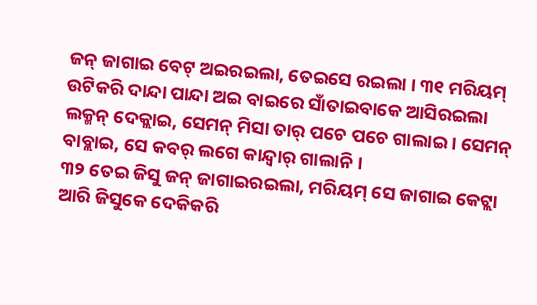ଜନ୍ ଜାଗାଇ ବେଟ୍ ଅଇରଇଲା, ତେଇସେ ରଇଲା । ୩୧ ମରିୟମ୍ ଉଟିକରି ଦାନ୍ଦା ପାନ୍ଦା ଅଇ ବାଇରେ ସାଁତାଇବାକେ ଆସିରଇଲା ଲକ୍ମନ୍ ଦେକ୍ଲାଇ, ସେମନ୍ ମିସା ତାର୍ ପଚେ ପଚେ ଗାଲାଇ । ସେମନ୍ ବାବ୍ଲାଇ, ସେ କବର୍ ଲଗେ କାନ୍ଦ୍ବାର୍ ଗାଲାନି ।
୩୨ ତେଇ ଜିସୁ ଜନ୍ ଜାଗାଇରଇଲା, ମରିୟମ୍ ସେ ଜାଗାଇ କେଟ୍ଲା ଆରି ଜିସୁକେ ଦେକିକରି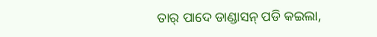ତାର୍ ପାଦେ ଡାଣ୍ଡାସନ୍ ପଡି କଇଲା,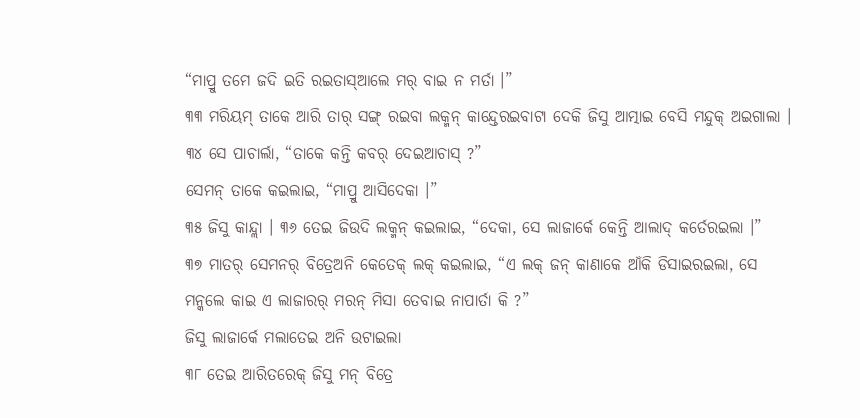“ମାପ୍ରୁ ତମେ ଜଦି ଇତି ରଇତାସ୍ଆଲେ ମର୍ ବାଇ ନ ମର୍ତା ।”
୩୩ ମରିୟମ୍ ତାକେ ଆରି ତାର୍ ସଙ୍ଗ୍ ରଇବା ଲକ୍ମନ୍ କାନ୍ଦ୍ତେରଇବାଟା ଦେକି ଜିସୁ ଆତ୍ମାଇ ବେସି ମନ୍ଦୁକ୍ ଅଇଗାଲା । ୩୪ ସେ ପାଚାର୍ଲା, “ତାକେ କନ୍ତି କବର୍ ଦେଇଆଚାସ୍ ?”
ସେମନ୍ ତାକେ କଇଲାଇ, “ମାପ୍ରୁ ଆସିଦେକା ।”
୩୫ ଜିସୁ କାନ୍ଦ୍ଲା । ୩୬ ତେଇ ଜିଉଦି ଲକ୍ମନ୍ କଇଲାଇ, “ଦେକା, ସେ ଲାଜାର୍କେ କେନ୍ତି ଆଲାଦ୍ କର୍ତେରଇଲା ।”
୩୭ ମାତର୍ ସେମନର୍ ବିତ୍ରେଅନି କେତେକ୍ ଲକ୍ କଇଲାଇ, “ଏ ଲକ୍ ଜନ୍ କାଣାକେ ଆଁକି ଡିସାଇରଇଲା, ସେ ମନ୍କଲେ କାଇ ଏ ଲାଜାରର୍ ମରନ୍ ମିସା ତେବାଇ ନାପାର୍ତା କି ?”
ଜିସୁ ଲାଜାର୍କେ ମଲାତେଇ ଅନି ଉଟାଇଲା
୩୮ ତେଇ ଆରିତରେକ୍ ଜିସୁ ମନ୍ ବିତ୍ରେ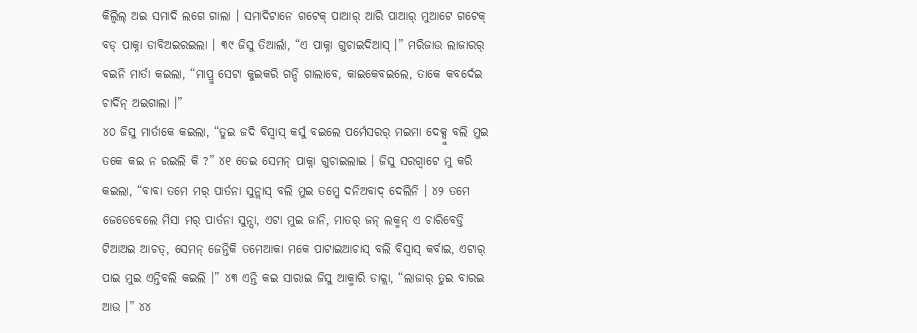କିଲ୍ବିଲ୍ ଅଇ ସମାଦି ଲଗେ ଗାଲା । ସମାଦିଟାନେ ଗଟେକ୍ ପାଆର୍ ଆରି ପାଆର୍ ମୁଆଟେ ଗଟେକ୍ ବଡ୍ ପାକ୍ନା ଡାବିଅଇରଇଲା । ୩୯ ଜିସୁ ତିଆର୍ଲା, “ଏ ପାକ୍ନା ଗୁଚାଇଦିଆସ୍ ।” ମରିଜାଉ ଲାଜାରର୍ ବଇନି ମାର୍ତା କଇଲା, “ମାପ୍ରୁ ସେଟା କୁଇକରି ଗନ୍ଦି ଗାଲାବେ, କାଇକେବଇଲେ, ତାକେ କବର୍ଦେଇ ଚାର୍ଦିନ୍ ଅଇଗାଲା ।”
୪୦ ଜିସୁ ମାର୍ତାକେ କଇଲା, “ତୁଇ ଜଦି ବିସ୍ବାସ୍ କର୍ସୁ ବଇଲେ ପର୍ମେସରର୍ ମଇମା ଦେକ୍ସୁ ବଲି ମୁଇ ତକେ କଇ ନ ରଇଲି କି ?” ୪୧ ତେଇ ସେମନ୍ ପାକ୍ନା ଗୁଚାଇଲାଇ । ଜିସୁ ସରଗ୍ବାଟେ ମୁ କରି କଇଲା, “ବାବା ତମେ ମର୍ ପାର୍ତନା ସୁନ୍ଲାସ୍ ବଲି ମୁଇ ତମ୍କେ ଦନିଅବାଦ୍ ଦେଲିନି । ୪୨ ତମେ ଜେଡେବେଲେ ମିସା ମର୍ ପାର୍ତନା ସୁନ୍ସା, ଏଟା ମୁଇ ଜାନି, ମାତର୍ ଜନ୍ ଲକ୍ମନ୍ ଏ ଚାରିବେଡ୍ତି ଟିଆଅଇ ଆଚତ୍, ସେମନ୍ ଜେନ୍ତିକି ତମେଆକା ମକେ ପାଟାଇଆଚାସ୍ ବଲି ବିସ୍ବାସ୍ କର୍ବାଇ, ଏଟାର୍ ପାଇ ମୁଇ ଏନ୍ତିବଲି କଇଲି ।” ୪୩ ଏନ୍ତି କଇ ସାରାଇ ଜିସୁ ଆକ୍ମାରି ଡାକ୍ଲା, “ଲାଜାର୍ ତୁଇ ବାରଇ ଆଉ ।” ୪୪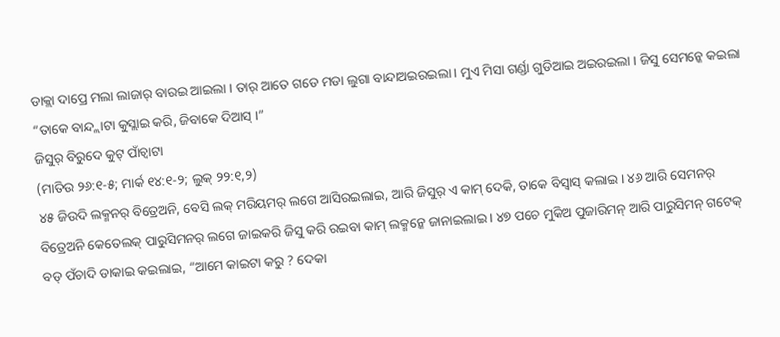ଡାକ୍ଲା ଦାପ୍ରେ ମଲା ଲାଜାର୍ ବାରଇ ଆଇଲା । ତାର୍ ଆତେ ଗଡେ ମଡା ଲୁଗା ବାନ୍ଦାଅଇରଇଲା । ମୁଏ ମିସା ଗର୍ଣ୍ଡା ଗୁଡିଆଇ ଅଇରଇଲା । ଜିସୁ ସେମନ୍କେ କଇଲା “ତାକେ ବାନ୍ଦ୍ଲାଟା କୁସ୍ଲାଇ କରି, ଜିବାକେ ଦିଆସ୍ ।”
ଜିସୁର୍ ବିରୁଦେ କୁଟ୍ ପାଁଚ୍ବାଟା
(ମାତିଉ ୨୬:୧-୫; ମାର୍କ ୧୪:୧-୨; ଲୁକ୍ ୨୨:୧,୨)
୪୫ ଜିଉଦି ଲକ୍ମନର୍ ବିତ୍ରେଅନି, ବେସି ଲକ୍ ମରିୟମର୍ ଲଗେ ଆସିରଇଲାଇ, ଆରି ଜିସୁର୍ ଏ କାମ୍ ଦେକି, ତାକେ ବିସ୍ବାସ୍ କଲାଇ । ୪୬ ଆରି ସେମନର୍ ବିତ୍ରେଅନି କେତେଲକ୍ ପାରୁସିମନର୍ ଲଗେ ଜାଇକରି ଜିସୁ କରି ରଇବା କାମ୍ ଲକ୍ମନ୍କେ ଜାନାଇଲାଇ । ୪୭ ପଚେ ମୁକିଅ ପୁଜାରିମନ୍ ଆରି ପାରୁସିମନ୍ ଗଟେକ୍ ବଡ୍ ପଁଚାଦି ଡାକାଇ କଇଲାଇ, “ଆମେ କାଇଟା କରୁ ? ଦେକା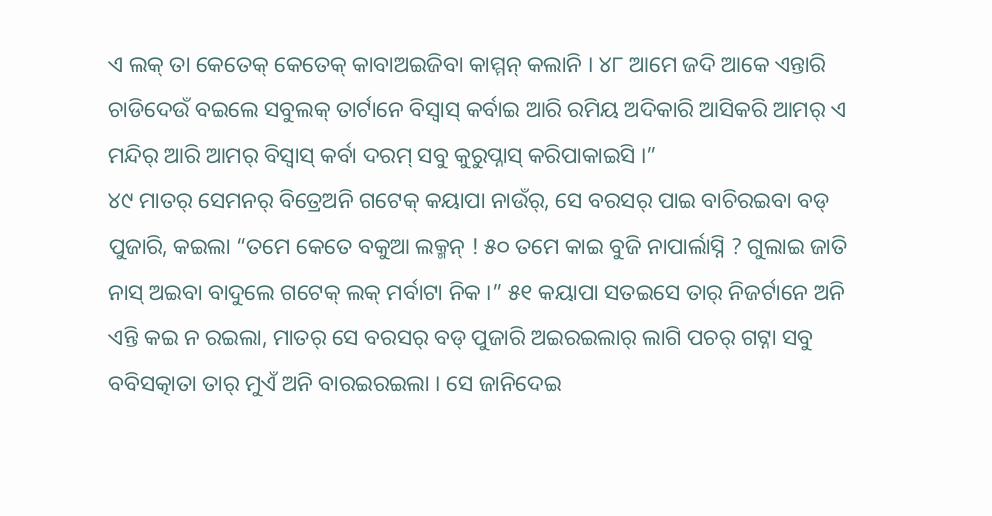ଏ ଲକ୍ ତା କେତେକ୍ କେତେକ୍ କାବାଅଇଜିବା କାମ୍ମନ୍ କଲାନି । ୪୮ ଆମେ ଜଦି ଆକେ ଏନ୍ତାରି ଚାଡିଦେଉଁ ବଇଲେ ସବୁଲକ୍ ତାର୍ଟାନେ ବିସ୍ବାସ୍ କର୍ବାଇ ଆରି ରମିୟ ଅଦିକାରି ଆସିକରି ଆମର୍ ଏ ମନ୍ଦିର୍ ଆରି ଆମର୍ ବିସ୍ବାସ୍ କର୍ବା ଦରମ୍ ସବୁ କୁରୁପ୍ନାସ୍ କରିପାକାଇସି ।”
୪୯ ମାତର୍ ସେମନର୍ ବିତ୍ରେଅନି ଗଟେକ୍ କୟାପା ନାଉଁର୍, ସେ ବରସର୍ ପାଇ ବାଚିରଇବା ବଡ୍ ପୁଜାରି, କଇଲା “ତମେ କେତେ ବକୁଆ ଲକ୍ମନ୍ ! ୫୦ ତମେ କାଇ ବୁଜି ନାପାର୍ଲାସ୍ନି ? ଗୁଲାଇ ଜାତି ନାସ୍ ଅଇବା ବାଦୁଲେ ଗଟେକ୍ ଲକ୍ ମର୍ବାଟା ନିକ ।” ୫୧ କୟାପା ସତଇସେ ତାର୍ ନିଜର୍ଟାନେ ଅନି ଏନ୍ତି କଇ ନ ରଇଲା, ମାତର୍ ସେ ବରସର୍ ବଡ୍ ପୁଜାରି ଅଇରଇଲାର୍ ଲାଗି ପଚର୍ ଗଟ୍ନା ସବୁ ବବିସତ୍କାତା ତାର୍ ମୁଏଁ ଅନି ବାରଇରଇଲା । ସେ ଜାନିଦେଇ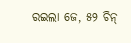ରଇଲା ଜେ, ୫୨ ଚିନ୍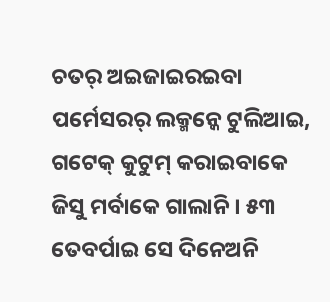ଚତର୍ ଅଇଜାଇରଇବା ପର୍ମେସରର୍ ଲକ୍ମନ୍କେ ଟୁଲିଆଇ, ଗଟେକ୍ କୁଟୁମ୍ କରାଇବାକେ ଜିସୁ ମର୍ବାକେ ଗାଲାନି । ୫୩ ତେବର୍ପାଇ ସେ ଦିନେଅନି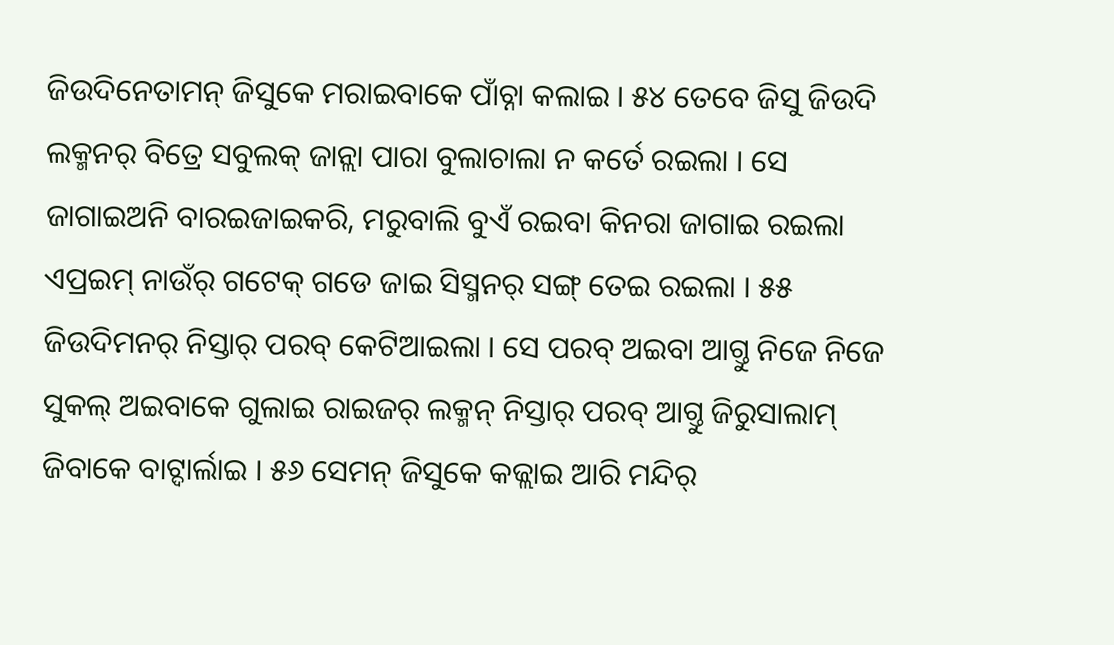ଜିଉଦିନେତାମନ୍ ଜିସୁକେ ମରାଇବାକେ ପାଁଚ୍ନା କଲାଇ । ୫୪ ତେବେ ଜିସୁ ଜିଉଦି ଲକ୍ମନର୍ ବିତ୍ରେ ସବୁଲକ୍ ଜାନ୍ଲା ପାରା ବୁଲାଚାଲା ନ କର୍ତେ ରଇଲା । ସେ ଜାଗାଇଅନି ବାରଇଜାଇକରି, ମରୁବାଲି ବୁଏଁ ରଇବା କିନରା ଜାଗାଇ ରଇଲା ଏପ୍ରଇମ୍ ନାଉଁର୍ ଗଟେକ୍ ଗଡେ ଜାଇ ସିସ୍ମନର୍ ସଙ୍ଗ୍ ତେଇ ରଇଲା । ୫୫ ଜିଉଦିମନର୍ ନିସ୍ତାର୍ ପରବ୍ କେଟିଆଇଲା । ସେ ପରବ୍ ଅଇବା ଆଗ୍ତୁ ନିଜେ ନିଜେ ସୁକଲ୍ ଅଇବାକେ ଗୁଲାଇ ରାଇଜର୍ ଲକ୍ମନ୍ ନିସ୍ତାର୍ ପରବ୍ ଆଗ୍ତୁ ଜିରୁସାଲାମ୍ ଜିବାକେ ବାଟ୍ଦାର୍ଲାଇ । ୫୬ ସେମନ୍ ଜିସୁକେ କଜ୍ଲାଇ ଆରି ମନ୍ଦିର୍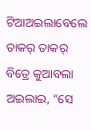ଟିଆଅଇଲାବେଲେ ତାକର୍ ତାକର୍ ବିତ୍ରେ କୁଆବଲା ଅଇଲାଇ, “ସେ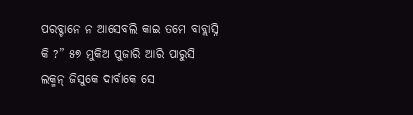ପରବ୍ଟାନେ ନ ଆସେବଲି କାଇ ତମେ ବାବ୍ଲାସ୍ନି କି ?” ୫୭ ମୁକିଅ ପୁଜାରି ଆରି ପାରୁସି ଲକ୍ମନ୍ ଜିସୁକେ ଦାର୍ବାକେ ସେ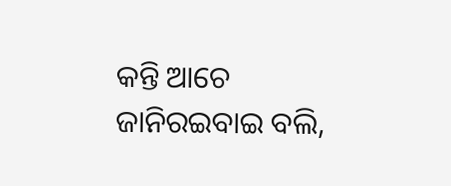କନ୍ତି ଆଚେ ଜାନିରଇବାଇ ବଲି,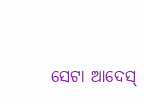ସେଟା ଆଦେସ୍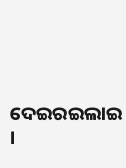ଦେଇରଇଲାଇ ।